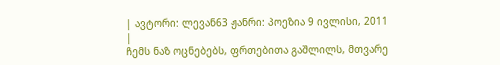| ავტორი: ლევან63 ჟანრი: პოეზია 9 ივლისი, 2011 |
ჩემს ნაზ ოცნებებს, ფრთებითა გაშლილს, მთვარე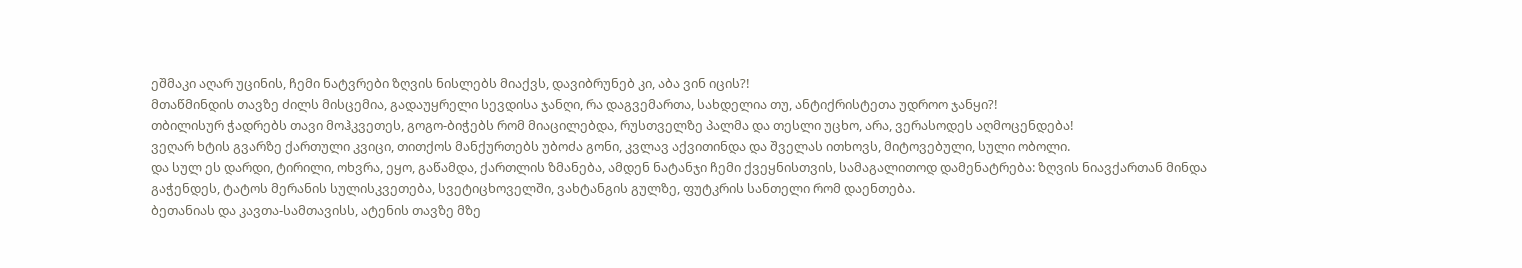ეშმაკი აღარ უცინის, ჩემი ნატვრები ზღვის ნისლებს მიაქვს, დავიბრუნებ კი, აბა ვინ იცის?!
მთაწმინდის თავზე ძილს მისცემია, გადაუყრელი სევდისა ჯანღი, რა დაგვემართა, სახდელია თუ, ანტიქრისტეთა უდროო ჯანყი?!
თბილისურ ჭადრებს თავი მოჰკვეთეს, გოგო-ბიჭებს რომ მიაცილებდა, რუსთველზე პალმა და თესლი უცხო, არა, ვერასოდეს აღმოცენდება!
ვეღარ ხტის გვარზე ქართული კვიცი, თითქოს მანქურთებს უბოძა გონი, კვლავ აქვითინდა და შველას ითხოვს, მიტოვებული, სული ობოლი.
და სულ ეს დარდი, ტირილი, ოხვრა, ეყო, გაწამდა, ქართლის ზმანება, ამდენ ნატანჯი ჩემი ქვეყნისთვის, სამაგალითოდ დამენატრება: ზღვის ნიავქართან მინდა გაჭენდეს, ტატოს მერანის სულისკვეთება, სვეტიცხოველში, ვახტანგის გულზე, ფუტკრის სანთელი რომ დაენთება.
ბეთანიას და კავთა-სამთავისს, ატენის თავზე მზე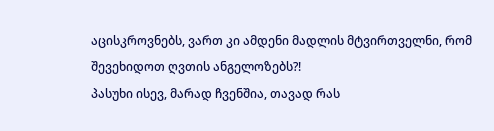აცისკროვნებს, ვართ კი ამდენი მადლის მტვირთველნი, რომ შევეხიდოთ ღვთის ანგელოზებს?!
პასუხი ისევ, მარად ჩვენშია, თავად რას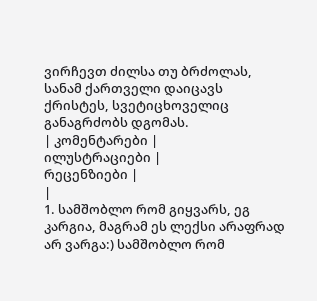ვირჩევთ ძილსა თუ ბრძოლას, სანამ ქართველი დაიცავს ქრისტეს, სვეტიცხოველიც განაგრძობს დგომას.
| კომენტარები |
ილუსტრაციები |
რეცენზიები |
|
1. სამშობლო რომ გიყვარს, ეგ კარგია, მაგრამ ეს ლექსი არაფრად არ ვარგა:) სამშობლო რომ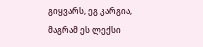გიყვარს, ეგ კარგია, მაგრამ ეს ლექსი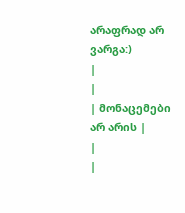არაფრად არ ვარგა:)
|
|
| მონაცემები არ არის |
|
|